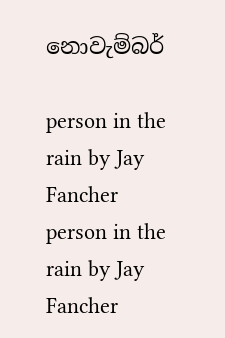නොවැම්බර්

person in the rain by Jay Fancher
person in the rain by Jay Fancher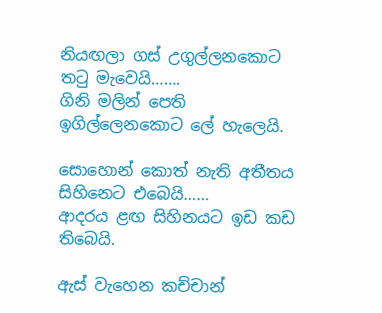නියඟලා ගස් උගුල්ලනකොට තටු මැවෙයි…….
ගිනි මලින් පෙති ඉගිල්ලෙනකොට ලේ හැලෙයි.

සොහොන් කොත් නැති අතීතය සිහිනෙට එබෙයි……
ආදරය ළඟ සිහිනයට ඉඩ කඩ තිබෙයි.

ඇස් වැහෙන කච්චාන්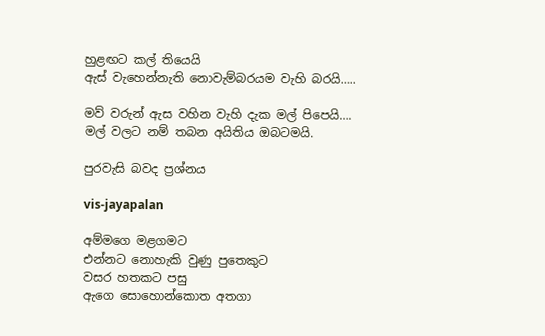හුළඟට කල් තියෙයි
ඇස් වැ‍හෙන්නැති නොවැම්බරයම වැහි බරයි…..

මව් වරුන් ඇස වහින වැහි දැක මල් පිපෙයි….
මල් වලට නම් තබන අයිතිය ඔබටමයි.

පුරවැසි බවද ප්‍රශ්නය

vis-jayapalan

අම්මගෙ මළගමට
එන්නට නොහැකි වුණු පුතෙකුට
වසර හතකට පසු
ඇගෙ සොහොන්කොත අතගා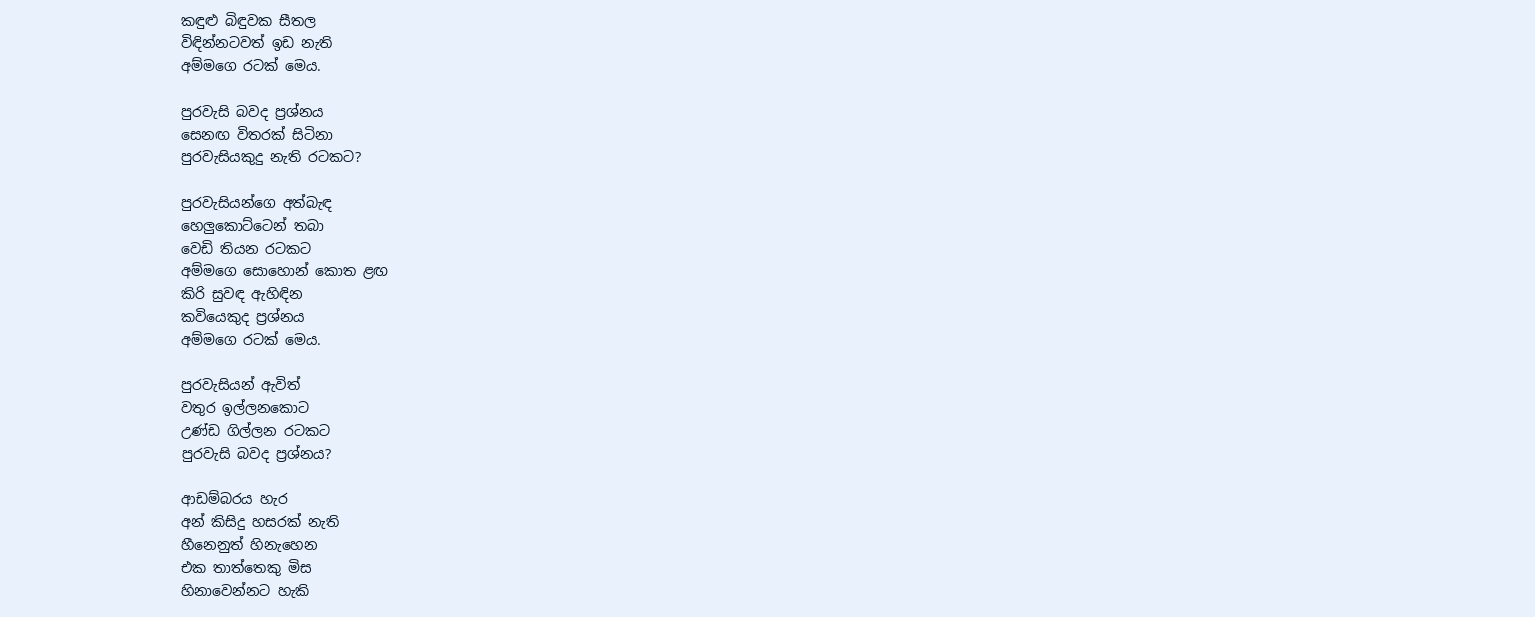කඳුළු බිඳුවක සීතල
විඳින්නටවත් ඉඩ නැති
අම්මගෙ රටක් මෙය.

පුරවැසි බවද ප්‍රශ්නය
සෙනඟ විතරක් සිටිනා
පුරවැසියකුදු නැති රටකට?

පුරවැසියන්ගෙ අත්බැඳ
හෙලුකොට්ටෙන් තබා
වෙඩි තියන රටකට
අම්මගෙ සොහොන් කොත ළඟ
කිරි සුවඳ ඇහිඳින
කවි‍යෙකුද ප්‍රශ්නය
අම්මගෙ රටක් මෙය.

පුරවැසියන් ඇවිත්
වතුර ඉල්ලනකොට
උණ්ඩ ගිල්ලන රටකට
පුරවැසි බවද ප්‍රශ්නය?

ආඩම්බරය හැර
අන් කිසිදු හසරක් නැති
හීනෙනුත් හිනැහෙන
එක තාත්තෙකු මිස
හිනාවෙන්නට හැකි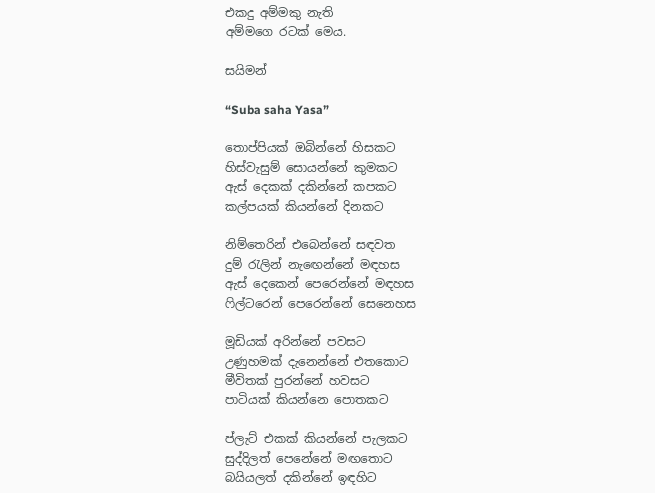එකදු අම්මකු නැති
අම්මගෙ රටක් මෙය.

සයිමන්

“Suba saha Yasa”

තොප්පියක් ඔබින්නේ හිසකට
හිස්වැසුම් සොයන්නේ කුමකට
ඇස් දෙකක් දකින්නේ කපකට
කල්පයක් කියන්නේ දිනකට

නිම්තෙරින් එබෙන්නේ සඳවත
දුම් රැලින් නැ‍ඟෙන්නේ මඳහස
ඇස් දෙකෙන් පෙරෙන්නේ මඳහස
ෆිල්ටරෙන් පෙරෙන්නේ සෙනෙහස

මූඩියක් අරින්නේ පවසට
උණුහමක් දැනෙන්නේ එතකොට
මීවිතක් පුරන්නේ හවසට
පාටියක් කියන්නෙ පොතකට

ප්ලැට් එකක් කියන්නේ පැලකට
සුද්දිලත් පෙනේනේ මඟතොට
බයියලත් දකින්නේ ඉඳහිට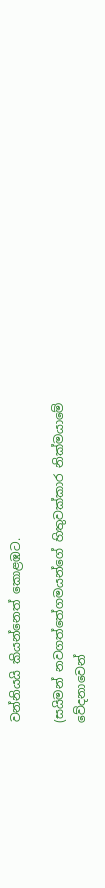වන්නියයි කියන්නෙත් කොළඹට.

(සයිමන් නවගත්තේගමයන්ගේ හිතුවක්කාර නික්මයාමේ වේදනාවෙන්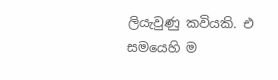ලියැවුණු කවියකි. එ සමයෙහි ම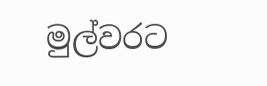මුල්වරට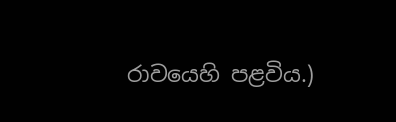රාවයෙහි පළවිය.)